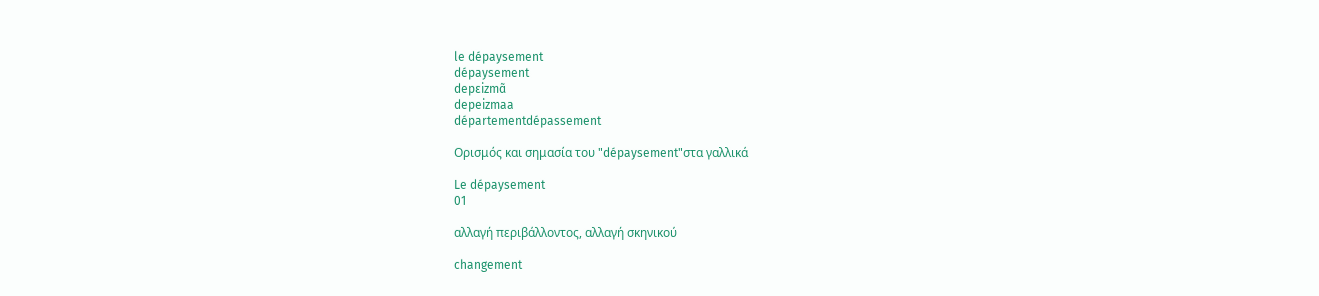le dépaysement
dépaysement
depɛizmɑ̃
depeizmaa
départementdépassement

Ορισμός και σημασία του "dépaysement"στα γαλλικά

Le dépaysement
01

αλλαγή περιβάλλοντος, αλλαγή σκηνικού

changement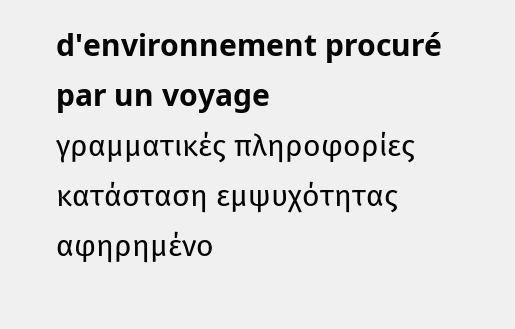d'environnement procuré par un voyage
γραμματικές πληροφορίες
κατάσταση εμψυχότητας
αφηρημένο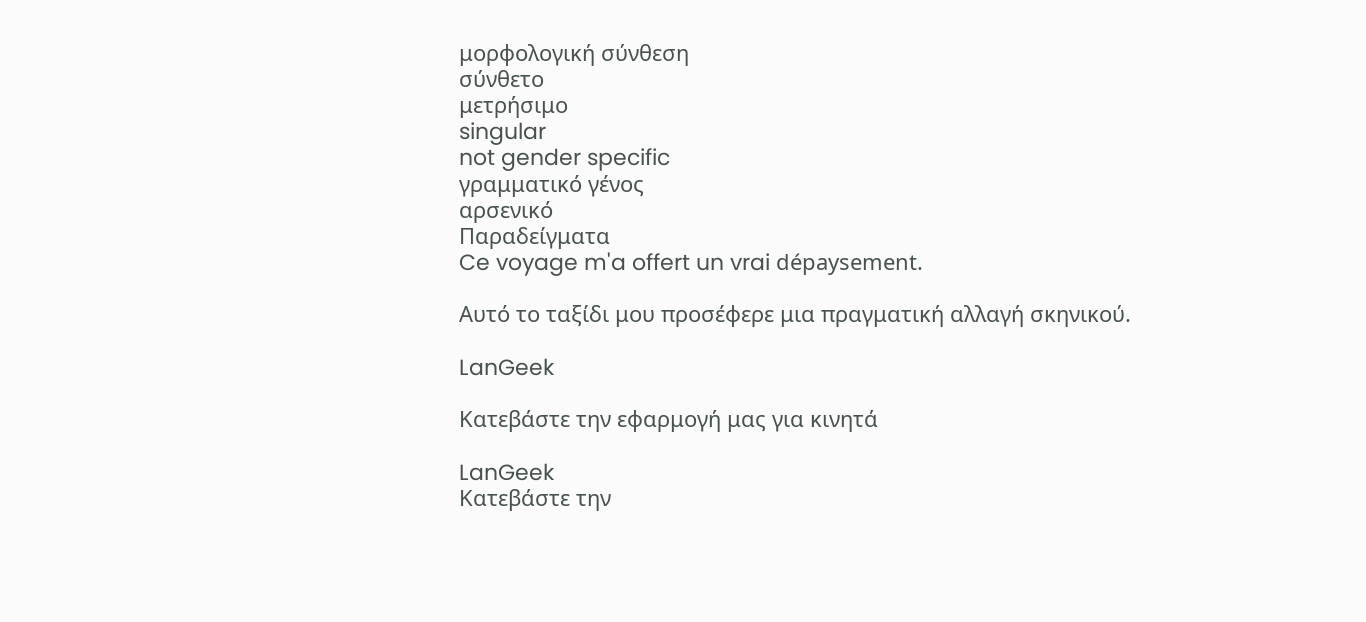μορφολογική σύνθεση
σύνθετο
μετρήσιμο
singular
not gender specific
γραμματικό γένος
αρσενικό
Παραδείγματα
Ce voyage m'a offert un vrai dépaysement.

Αυτό το ταξίδι μου προσέφερε μια πραγματική αλλαγή σκηνικού.

LanGeek

Κατεβάστε την εφαρμογή μας για κινητά

LanGeek
Κατεβάστε την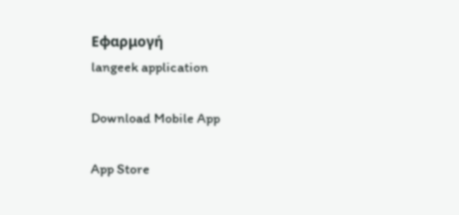Εφαρμογή
langeek application

Download Mobile App

App Store